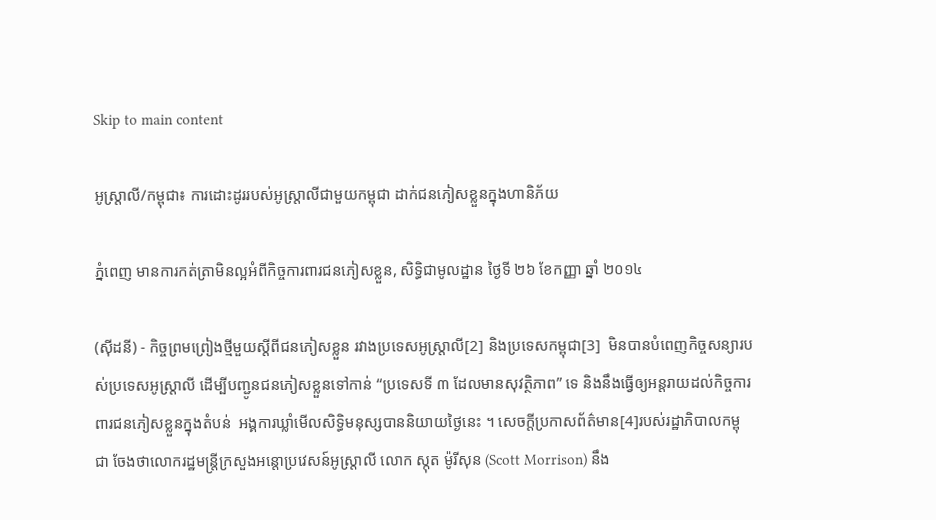Skip to main content

អូស្ត្រាលី/កម្ពុជា៖ ការដោះដូររបស់អូស្ត្រាលីជាមួយកម្ពុជា ដាក់ជនភៀសខ្លួនក្នុងហានិភ័យ

ភ្នំពេញ មានការកត់ត្រាមិនល្អអំពីកិច្ចការពារជនភៀសខ្លួន, សិទិ្ធជាមូលដ្ឋាន ថ្ងៃទី ២៦ ខែកញ្ញា ឆ្នាំ ២០១៤

(ស៊ីដនី) - កិច្ចព្រមព្រៀងថ្មីមួយស្តីពីជនភៀសខ្លួន រវាងប្រទេសអូស្ត្រាលី[2] និងប្រទេសកម្ពុជា[3]  មិនបានបំពេញកិច្ចសន្យារបស់ប្រទេសអូស្ត្រាលី ដើម្បីបញ្ជូនជនភៀសខ្លួនទៅកាន់ “ប្រទេសទី ៣ ដែលមានសុវត្ថិភាព” ទេ និងនឹងធ្វើឲ្យអន្តរាយដល់កិច្ចការពារជនភៀសខ្លួនក្នុងតំបន់  អង្គការឃ្លាំមើលសិទិ្ធមនុស្សបាននិយាយថ្ងៃនេះ ។ សេចក្តីប្រកាសព័ត៌មាន[4]របស់រដ្ឋាភិបាលកម្ពុជា ចែងថាលោករដ្ឋមន្ត្រីក្រសួងអន្តោប្រវេសន៍អូស្ត្រាលី លោក ស្កុត ម៉ូរីសុន (Scott Morrison) នឹង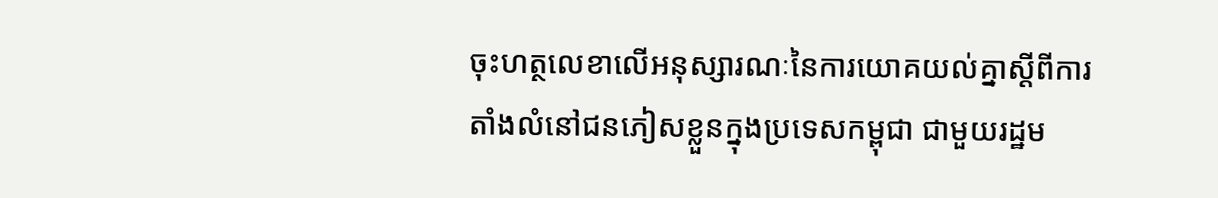ចុះហត្ថលេខាលើអនុស្សារណៈនៃការយោគយល់គ្នាស្តីពីការតាំងលំនៅជនភៀសខ្លួនក្នុងប្រទេសកម្ពុជា ជាមួយរដ្ឋម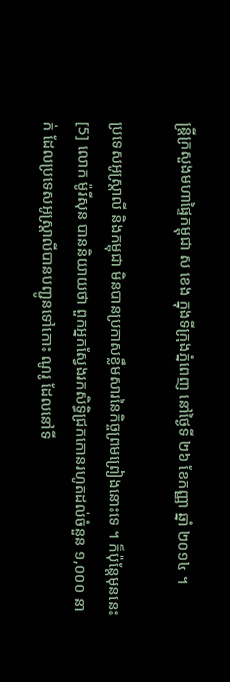ន្ត្រីក្រសួងមហាផ្ទៃកម្ពុជា ស ខេង ក្នុងទីក្រុងភ្នំពេញ នៅថ្ងៃទី ២៦ ខែកញ្ញា ឆ្នាំ ២០១៤ ។

ប្រទេសអូស្ត្រាលី និងកម្ពុជា មិនបានប្រកាសខ្លឹមសារនៃកិច្ចព្រមព្រៀងនោះទេ ។ ក៏ប៉ុន្តែមុននេះ[5] លោក ម៉ូរីសុន បាននិយាយថា ពួកអ្នកស្វែងរកសិទិ្ធជ្រកកោនរហូតដល់ចំនួន ១,០០០ នាក់ ដែលប្រទេសអូស្ត្រាលីបានបញ្ជូនទៅកោះ ណូរូ ដែលនៅទី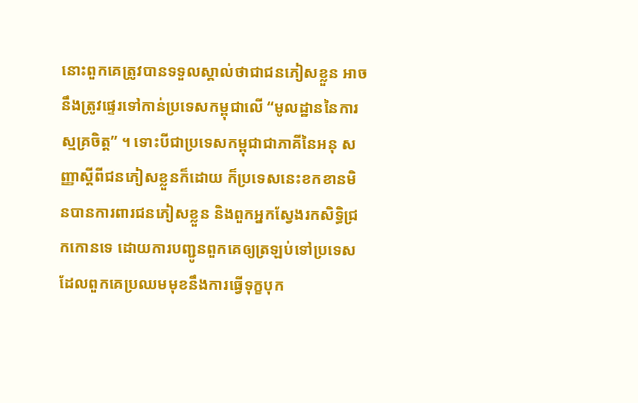នោះពួកគេត្រូវបានទទួលស្គាល់ថាជាជនភៀសខ្លួន អាចនឹងត្រូវផ្ទេរទៅកាន់ប្រទេសកម្ពុជាលើ “មូលដ្ឋាននៃការស្មគ្រចិត្ត” ។ ទោះបីជាប្រទេសកម្ពុជាជាភាគីនៃអនុ សញ្ញាស្តីពីជនភៀសខ្លួនក៏ដោយ ក៏ប្រទេសនេះខកខានមិនបានការពារជនភៀសខ្លួន និងពួកអ្នកស្វែងរកសិទិ្ធជ្រកកោនទេ ដោយការបញ្ជូនពួកគេឲ្យត្រឡប់ទៅប្រទេសដែលពួកគេប្រឈមមុខនឹងការធ្វើទុក្ខបុក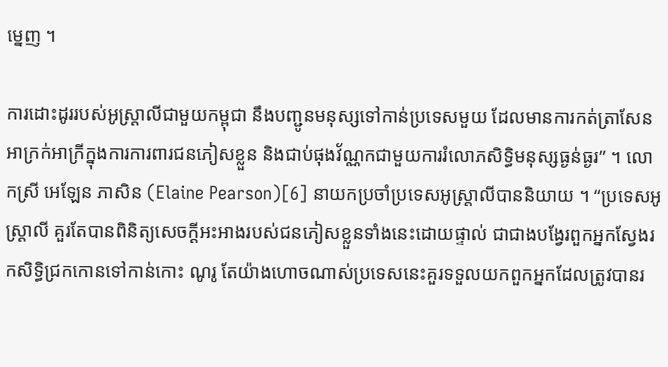ម្នេញ ។

ការដោះដូររបស់អូស្ត្រាលីជាមួយកម្ពុជា នឹងបញ្ជូនមនុស្សទៅកាន់ប្រទេសមួយ ដែលមានការកត់ត្រាសែនអាក្រក់អាក្រីក្នុងការការពារជនភៀសខ្លួន និងជាប់ផុងវ័ណ្ណកជាមួយការរំលោភសិទិ្ធមនុស្សធ្ងន់ធ្ងរ” ។ លោកស្រី អេឡែន ភាសិន (Elaine Pearson)[6] នាយកប្រចាំប្រទេសអូស្រ្តាលីបាននិយាយ ។ “ប្រទេសអូស្រ្តាលី គួរតែបានពិនិត្យសេចក្តីអះអាងរបស់ជនភៀសខ្លួនទាំងនេះដោយផ្ទាល់ ជាជាងបង្វែរពួកអ្នកស្វែងរកសិទិ្ធជ្រកកោនទៅកាន់កោះ ណូរូ តែយ៉ាងហោចណាស់ប្រទេសនេះគួរទទួលយកពួកអ្នកដែលត្រូវបានរ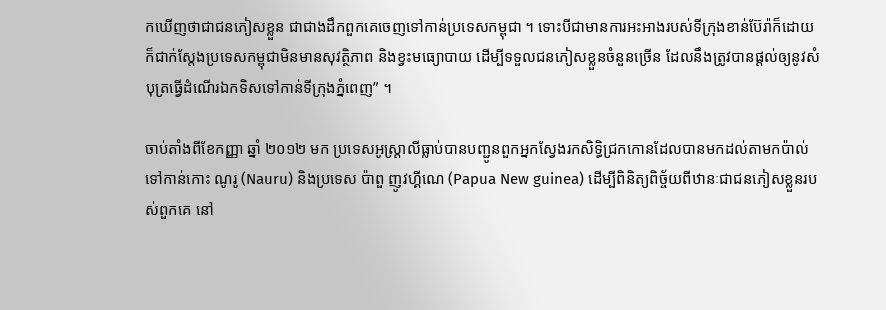កឃើញថាជាជនភៀសខ្លួន ជាជាងដឹកពួកគេចេញទៅកាន់ប្រទេសកម្ពុជា ។ ទោះបីជាមានការអះអាងរបស់ទីក្រុងខាន់ប៊ែរ៉ាក៏ដោយ ក៏ជាក់ស្តែងប្រទេសកម្ពុជាមិនមានសុវត្ថិភាព និងខ្វះមធ្យោបាយ ដើម្បីទទួលជនភៀសខ្លួនចំនួនច្រើន ដែលនឹងត្រូវបានផ្តល់ឲ្យនូវសំបុត្រធ្វើដំណើរឯកទិសទៅកាន់ទីក្រុងភ្នំពេញ” ។

ចាប់តាំងពីខែកញ្ញា ឆ្នាំ ២០១២ មក ប្រទេសអូស្រ្តាលីធ្លាប់បានបញ្ជូនពួកអ្នកស្វែងរកសិទិ្ធជ្រកកោនដែលបានមកដល់តាមកប៉ាល់ ទៅកាន់កោះ ណូរូ (Nauru) និងប្រទេស ប៉ាពួ ញូវហ្គីណេ (Papua New guinea) ដើម្បីពិនិត្យពិច្ច័យពីឋានៈជាជនភៀសខ្លួនរបស់ពួកគេ នៅ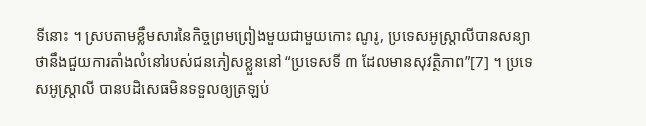ទីនោះ ។ ស្របតាមខ្លឹមសារនៃកិច្ចព្រមព្រៀងមួយជាមួយកោះ ណូរូ, ប្រទេសអូស្ត្រាលីបានសន្យាថានឹងជួយការតាំងលំនៅរបស់ជនភៀសខ្លួននៅ “ប្រទេសទី ៣ ដែលមានសុវត្ថិភាព”[7] ។ ប្រទេសអូស្ត្រាលី បានបដិសេធមិនទទួលឲ្យត្រឡប់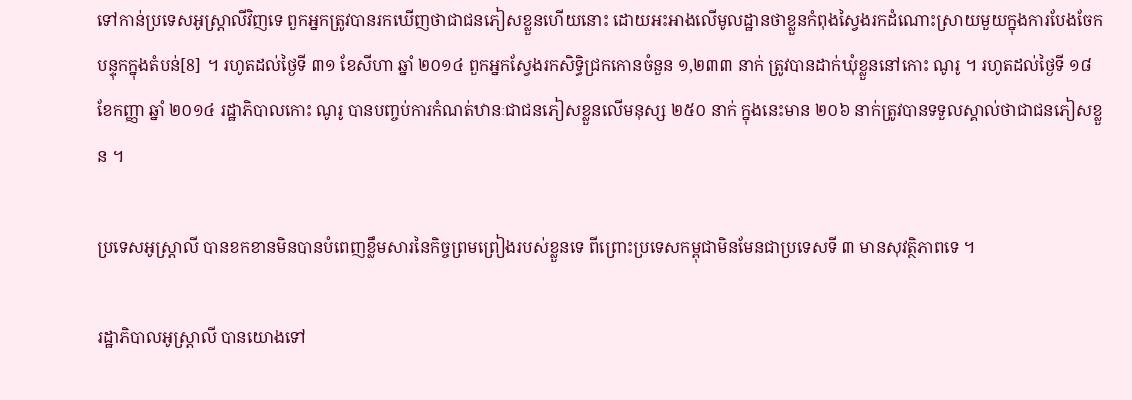ទៅកាន់ប្រទេសអូស្រ្តាលីវិញទេ ពួកអ្នកត្រូវបានរកឃើញថាជាជនភៀសខ្លួនហើយនោះ ដោយអះអាងលើមូលដ្ឋានថាខ្លួនកំពុងស្វៃងរកដំណោះស្រាយមួយក្នុងការបែងចែកបន្ទុកក្នុងតំបន់[8] ។ រហូតដល់ថ្ងៃទី ៣១ ខែសីហា ឆ្នាំ ២០១៤ ពួកអ្នកស្វែងរកសិទិ្ធជ្រកកោនចំនួន ១,២៣៣ នាក់ ត្រូវបានដាក់ឃុំខ្លួននៅកោះ ណូរូ ។ រហូតដល់ថ្ងៃទី ១៨ ខែកញ្ញា ឆ្នាំ ២០១៤ រដ្ឋាភិបាលកោះ ណូរូ បានបញ្ចប់ការកំណត់ឋានៈជាជនភៀសខ្លួនលើមនុស្ស ២៥០ នាក់ ក្នុងនេះមាន ២០៦ នាក់ត្រូវបានទទួលស្គាល់ថាជាជនភៀសខ្លួន ។

ប្រទេសអូស្ត្រាលី បានខកខានមិនបានបំពេញខ្លឹមសារនៃកិច្ចព្រមព្រៀងរបស់ខ្លួនទេ ពីព្រោះប្រទេសកម្ពុជាមិនមែនជាប្រទេសទី ៣ មានសុវត្ថិភាពទេ ។

រដ្ឋាភិបាលអូស្រ្តាលី បានយោងទៅ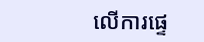លើការផ្ទេ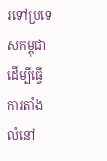រទៅប្រទេសកម្ពុជា ដើម្បីធ្វើការតាំងលំនៅ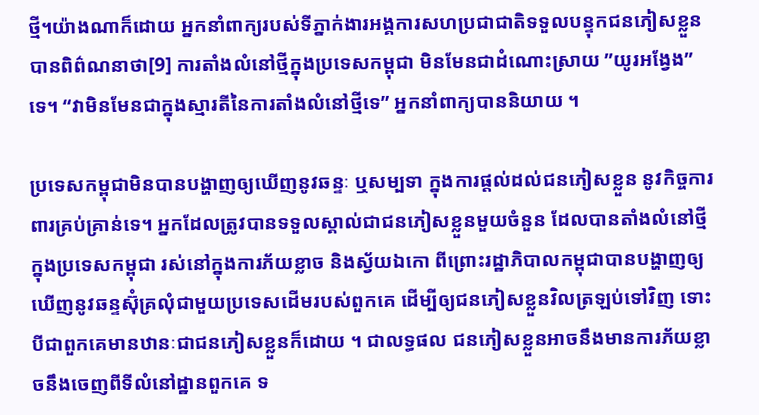ថ្មី។យ៉ាងណាក៏ដោយ អ្នកនាំពាក្យរបស់ទីភ្នាក់ងារអង្គការសហប្រជាជាតិទទួលបន្ទុកជនភៀសខ្លួន បានពិព៌ណនាថា[9] ការតាំងលំនៅថ្មីក្នុងប្រទេសកម្ពុជា មិនមែនជាដំណោះស្រាយ ”យូរអង្វែង” ទេ។ “វាមិនមែនជាក្នុងស្មារតីនៃការតាំងលំនៅថ្មីទេ” អ្នកនាំពាក្យបាននិយាយ ។

ប្រទេសកម្ពុជាមិនបានបង្ហាញឲ្យឃើញនូវឆន្ទៈ ឬសម្បទា ក្នុងការផ្តល់ដល់ជនភៀសខ្លួន នូវកិច្ចការពារគ្រប់គ្រាន់ទេ។ អ្នកដែលត្រូវបានទទួលស្គាល់ជាជនភៀសខ្លួនមួយចំនួន ដែលបានតាំងលំនៅថ្មីក្នុងប្រទេសកម្ពុជា រស់នៅក្នុងការភ័យខ្លាច និងស្វ័យឯកោ ពីព្រោះរដ្ឋាភិបាលកម្ពុជាបានបង្ហាញឲ្យឃើញនូវឆន្ទស៊ុំគ្រលុំជាមួយប្រទេសដើមរបស់ពួកគេ ដើម្បីឲ្យជនភៀសខ្លួនវិលត្រឡប់ទៅវិញ ទោះបីជាពួកគេមានឋានៈជាជនភៀសខ្លួនក៏ដោយ ។ ជាលទ្ធផល ជនភៀសខ្លួនអាចនឹងមានការភ័យខ្លាចនឹងចេញពីទីលំនៅដ្ឋានពួកគេ ទ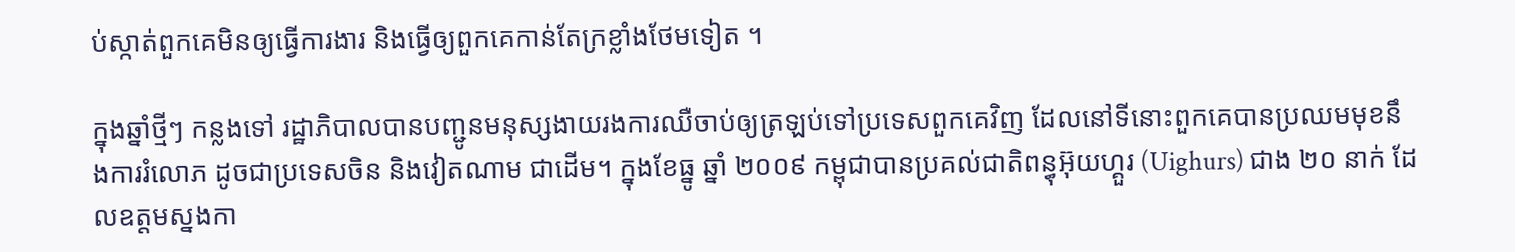ប់ស្កាត់ពួកគេមិនឲ្យធ្វើការងារ និងធ្វើឲ្យពួកគេកាន់តែក្រខ្លាំងថែមទៀត ។

ក្នុងឆ្នាំថ្មីៗ កន្លងទៅ រដ្ឋាភិបាលបានបញ្ជូនមនុស្សងាយរងការឈឺចាប់ឲ្យត្រឡប់ទៅប្រទេសពួកគេវិញ ដែលនៅទីនោះពួកគេបានប្រឈមមុខនឹងការរំលោភ ដូចជាប្រទេសចិន និងវៀតណាម ជាដើម។ ក្នុងខែធ្នូ ឆ្នាំ ២០០៩ កម្ពុជាបានប្រគល់ជាតិពន្ធុអ៊ុយហ្គួរ (Uighurs) ជាង ២០ នាក់ ដែលឧត្តមស្នងកា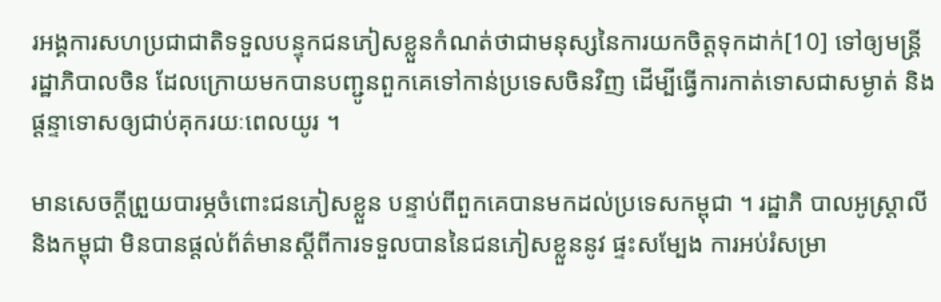រអង្គការសហប្រជាជាតិទទួលបន្ទុកជនភៀសខ្លួនកំណត់ថាជាមនុស្សនៃការយកចិត្តទុកដាក់[10] ទៅឲ្យមន្ត្រី    រដ្ឋាភិបាលចិន ដែលក្រោយមកបានបញ្ជូនពួកគេទៅកាន់ប្រទេសចិនវិញ ដើម្បីធើ្វការកាត់ទោសជាសម្ងាត់ និងផ្តន្ទាទោសឲ្យជាប់គុករយៈពេលយូរ ។

មានសេចក្តីព្រួយបារម្ភចំពោះជនភៀសខ្លួន បន្ទាប់ពីពួកគេបានមកដល់ប្រទេសកម្ពុជា ។ រដ្ឋាភិ បាលអូស្ត្រាលី និងកម្ពុជា មិនបានផ្តល់ព័ត៌មានស្តីពីការទទួលបាននៃជនភៀសខ្លួននូវ ផ្ទះសម្បែង ការអប់រំសម្រា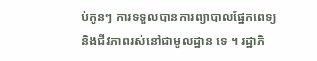ប់កូនៗ ការទទួលបានការព្យាបាលផ្នែកពេទ្យ និងជីវភាពរស់នៅជាមូលដ្ឋាន ទេ ។ រដ្ឋាភិ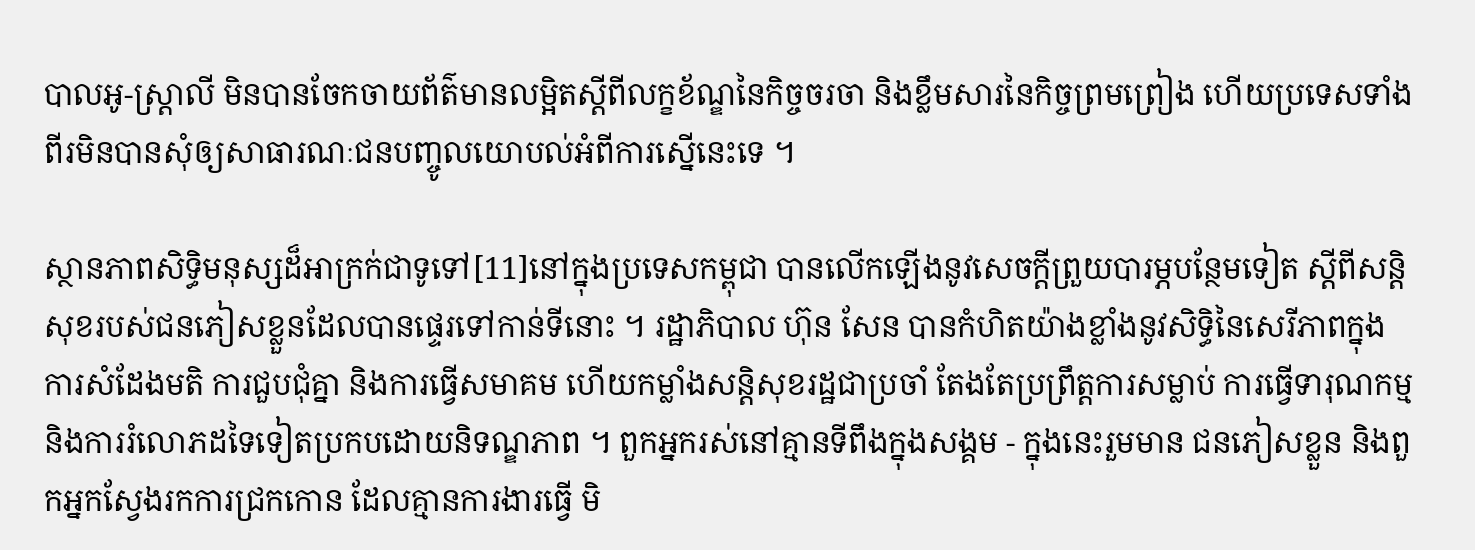បាលអូ-ស្រ្តាលី មិនបានចែកចាយព័ត៌មានលម្អិតស្តីពីលក្ខខ័ណ្ឌនៃកិច្ចចរចា និងខ្លឹមសារនៃកិច្ចព្រមព្រៀង ហើយប្រទេសទាំងពីរមិនបានសុំឲ្យសាធារណៈជនបញ្ចូលយោបល់អំពីការស្នើនេះទេ ។

ស្ថានភាពសិទិ្ធមនុស្សដ៏អាក្រក់ជាទូទៅ[11]នៅក្នុងប្រទេសកម្ពុជា បានលើកឡើងនូវសេចក្តីព្រួយបារម្ភបន្ថែមទៀត ស្តីពីសន្តិសុខរបស់ជនភៀសខ្លួនដែលបានផ្ទេរទៅកាន់ទីនោះ ។ រដ្ឋាភិបាល ហ៊ុន សែន បានកំហិតយ៉ាងខ្លាំងនូវសិទិ្ធនៃសេរីភាពក្នុងការសំដែងមតិ ការជួបជុំគ្នា និងការធ្វើសមាគម ហើយកម្លាំងសន្តិសុខរដ្ឋជាប្រចាំ តែងតែប្រព្រឹត្តការសម្លាប់ ការធ្វើទារុណកម្ម និងការរំលោភដទៃទៀតប្រកបដោយនិទណ្ឌភាព ។ ពួកអ្នករស់នៅគ្មានទីពឹងក្នុងសង្គម - ក្នុងនេះរួមមាន ជនភៀសខ្លួន និងពួកអ្នកស្វែងរកការជ្រកកោន ដែលគ្មានការងារធ្វើ មិ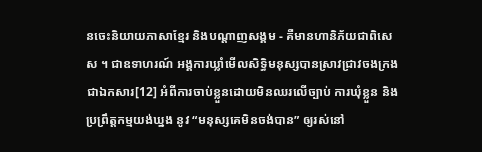នចេះនិយាយភាសាខ្មែរ និងបណ្តាញសង្គម - គឺមានហានិភ័យជាពិសេស ។ ជាឧទាហរណ៍ អង្គការឃ្លាំមើលសិទិ្ធមនុស្សបានស្រាវជ្រាវចងក្រងជាឯកសារ[12] អំពីការចាប់ខ្លួនដោយមិនឈរលើច្បាប់ ការឃុំខ្លួន និងប្រព្រឹត្តកម្មយង់ឃ្នង នូវ “មនុស្សគេមិនចង់បាន” ឲ្យរស់នៅ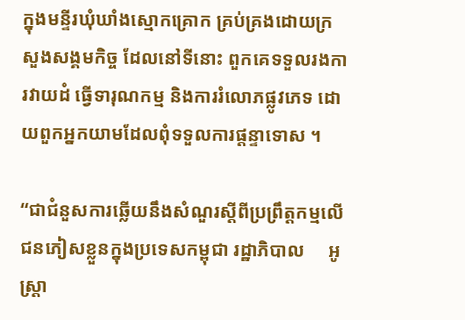ក្នុងមន្ទីរឃុំឃាំងស្មោកគ្រោក គ្រប់គ្រងដោយក្រសួងសង្គមកិច្ច ដែលនៅទីនោះ ពួកគេទទួលរងការវាយដំ ធ្វើទារុណកម្ម និងការរំលោភផ្លូវភេទ ដោយពួកអ្នកយាមដែលពុំទទួលការផ្តន្ទាទោស ។

“ជាជំនួសការឆ្លើយនឹងសំណួរស្តីពីប្រព្រឹត្តកម្មលើជនភៀសខ្លួនក្នុងប្រទេសកម្ពុជា រដ្ឋាភិបាល     អូស្ត្រា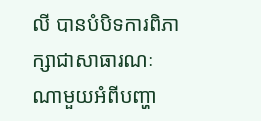លី បានបំបិទការពិភាក្សាជាសាធារណៈណាមួយអំពីបញ្ហា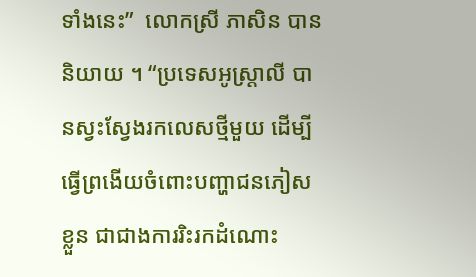ទាំងនេះ”  លោកស្រី ភាសិន បាននិយាយ ។ “ប្រទេសអូស្ត្រាលី បានស្វះស្វែងរកលេសថ្មីមួយ ដើម្បីធ្វើព្រងើយចំពោះបញ្ហាជនភៀសខ្លួន ជាជាងការរិះរកដំណោះ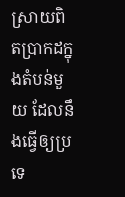ស្រាយពិតប្រាកដក្នុងតំបន់មួយ ដែលនឹងធ្វើឲ្យប្រទេ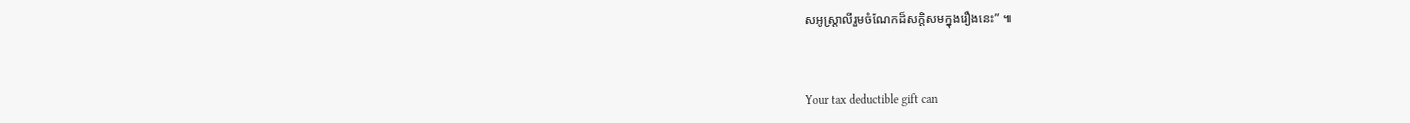សអូស្រ្តាលីរួមចំណែកដ៏សក្តិសមក្នុងរឿងនេះ” ៕



Your tax deductible gift can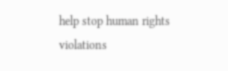help stop human rights violations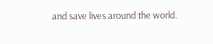and save lives around the world.